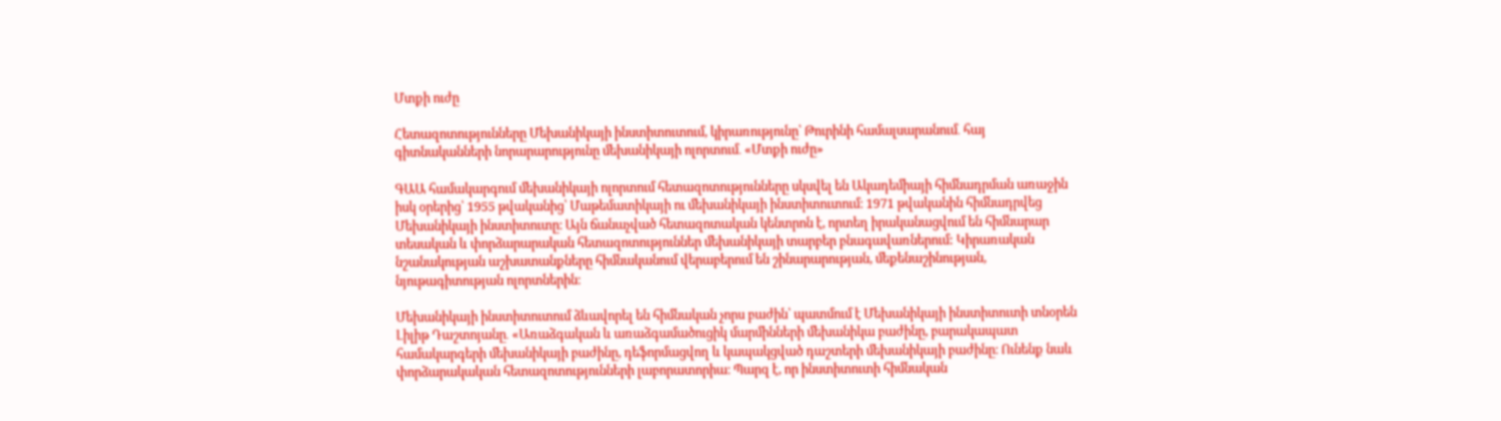Մտքի ուժը

Հետազոտությունները Մեխանիկայի ինստիտուտում, կիրառությունը՝ Թուրինի համալսարանում․ հայ գիտնականների նորարարությունը մեխանիկայի ոլորտում․ «Մտքի ուժը»

ԳԱԱ համակարգում մեխանիկայի ոլորտում հետազոտությունները սկսվել են Ակադեմիայի հիմնադրման առաջին իսկ օրերից՝ 1955 թվականից՝ Մաթեմատիկայի ու մեխանիկայի ինստիտուտում։ 1971 թվականին հիմնադրվեց Մեխանիկայի ինստիտուտը։ Այն ճանաչված հետազոտական կենտրոն է, որտեղ իրականացվում են հիմնարար տեսական և փորձարարական հետազոտություններ մեխանիկայի տարբեր բնագավառներում: Կիրառական նշանակության աշխատանքները հիմնականում վերաբերում են շինարարության, մեքենաշինության, նյութագիտության ոլորտներին։

Մեխանիկայի ինստիտուտում ձևավորել են հիմնական չորս բաժին՝ պատմում է Մեխանիկայի ինստիտուտի տնօրեն Լիլիթ Դաշտոյանը․ «Առաձգական և առաձգամածուցիկ մարմինների մեխանիկա բաժինը, բարակապատ համակարգերի մեխանիկայի բաժինը, դեֆորմացվող և կապակցված դաշտերի մեխանիկայի բաժինը։ Ունենք նաև փորձարակական հետազոտությունների լաբորատորիա։ Պարզ է, որ ինստիտուտի հիմնական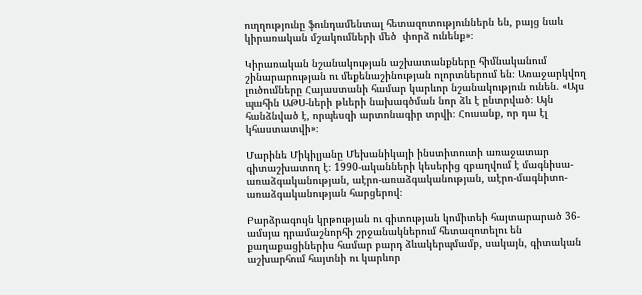ուղղությունը ֆունդամենտալ հետազոտություններն են, բայց նաև կիրառական մշակումների մեծ  փորձ ունենք»։

Կիրառական նշանակության աշխատանքները հիմնականում շինարարության ու մեքենաշինության ոլորտներում են։ Առաջարկվող լուծումները Հայաստանի համար կարևոր նշանակություն ունեն. «Այս պահին ԱԹՍ-ների թևերի նախագծման նոր ձև է ընտրված։ Այն հանձնված է, որպեսզի արտոնագիր տրվի։ Հուսանք, որ դա էլ կհաստատվի»։

Մարինե Միկիլյանը Մեխանիկայի ինստիտուտի առաջատար գիտաշխատող է։ 1990-ականների կեսերից զբաղվում է մագնիսա-առաձգականության, աէրո-առաձգականության, աէրո-մագնիտո-առաձգականության հարցերով։

Բարձրագույն կրթության ու գիտության կոմիտեի հայտարարած 36-ամսյա դրամաշնորհի շրջանակներում հետազոտելու են քաղաքացիներիս համար բարդ ձևակերպմամբ, սակայն, գիտական աշխարհում հայտնի ու կարևոր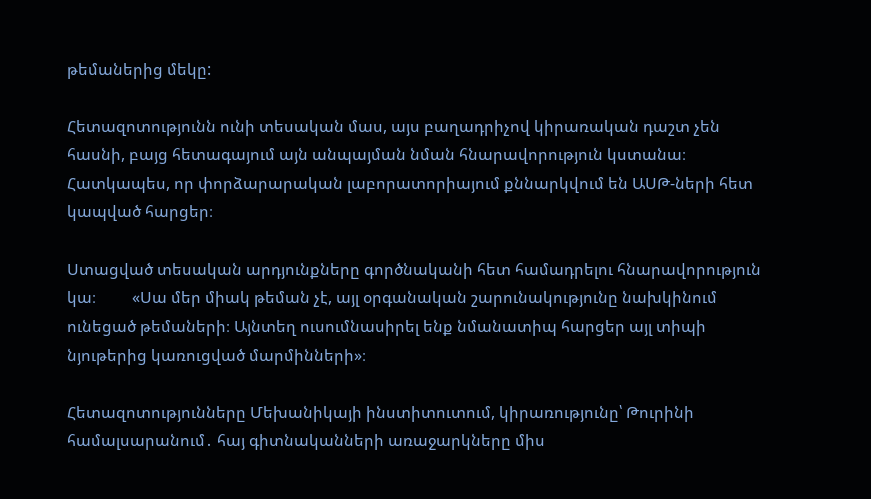թեմաներից մեկը:

Հետազոտությունն ունի տեսական մաս, այս բաղադրիչով կիրառական դաշտ չեն հասնի, բայց հետագայում այն անպայման նման հնարավորություն կստանա։ Հատկապես, որ փորձարարական լաբորատորիայում քննարկվում են ԱՍԹ-ների հետ կապված հարցեր։

Ստացված տեսական արդյունքները գործնականի հետ համադրելու հնարավորություն կա։         «Սա մեր միակ թեման չէ, այլ օրգանական շարունակությունը նախկինում ունեցած թեմաների։ Այնտեղ ուսումնասիրել ենք նմանատիպ հարցեր այլ տիպի նյութերից կառուցված մարմինների»։

Հետազոտությունները Մեխանիկայի ինստիտուտում, կիրառությունը՝ Թուրինի համալսարանում․ հայ գիտնականների առաջարկները միս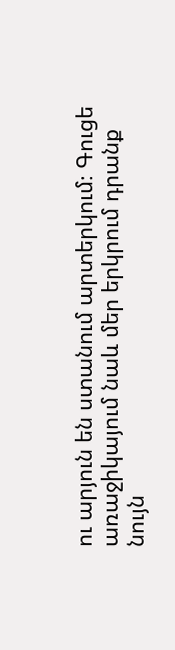ու արյուն են ստանում արտերկում։ Գուցե առաջիկայում նաև մեր երկրում դրանք նույն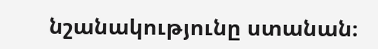նշանակությունը ստանան։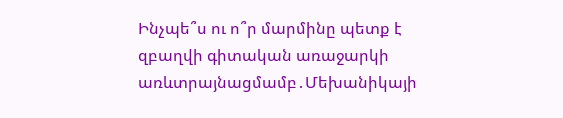Ինչպե՞ս ու ո՞ր մարմինը պետք է զբաղվի գիտական առաջարկի առևտրայնացմամբ․Մեխանիկայի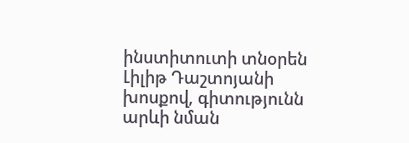ինստիտուտի տնօրեն Լիլիթ Դաշտոյանի խոսքով, գիտությունն արևի նման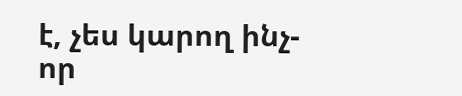է, չես կարող ինչ-որ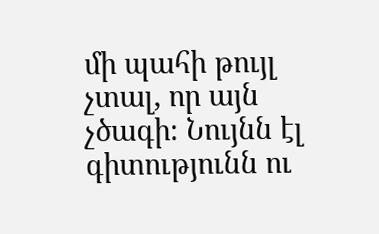մի պահի թույլ չտալ, որ այն չծագի։ Նույնն էլ գիտությունն ու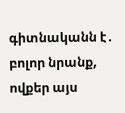գիտնականն է․ բոլոր նրանք, ովքեր այս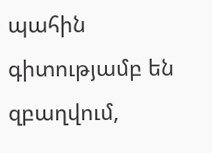պահին գիտությամբ են զբաղվում,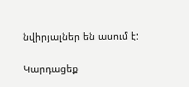նվիրյալներ են ասում է:

Կարդացեք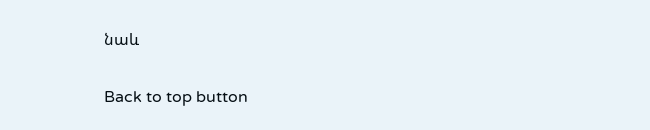նաև

Back to top button